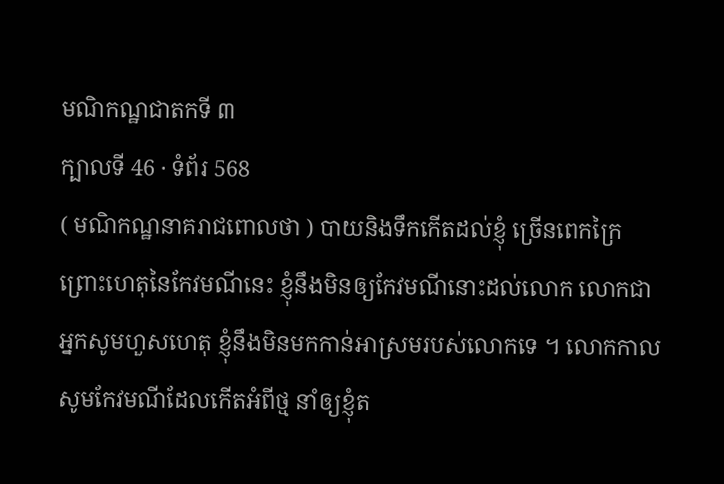មណិកណ្ឋជាតកទី ៣
ក្បាលទី 46 · ទំព័រ 568
( មណិកណ្ឋនាគរាជពោលថា ) បាយនិងទឹកកើតដល់ខ្ញុំ ច្រើនពេកក្រៃព្រោះហេតុនៃកែវមណីនេះ ខ្ញុំនឹងមិនឲ្យកែវមណីនោះដល់លោក លោកជាអ្នកសូមហួសហេតុ ខ្ញុំនឹងមិនមកកាន់អាស្រមរបស់លោកទេ ។ លោកកាលសូមកែវមណីដែលកើតអំពីថ្ម នាំឲ្យខ្ញុំត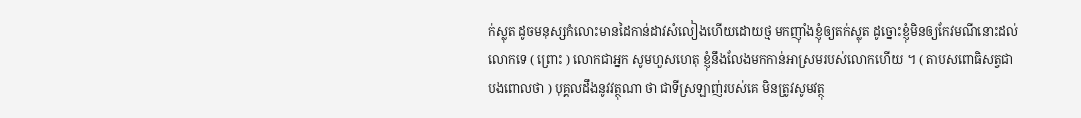ក់ស្លុត ដូចមនុស្សកំលោះមានដៃកាន់ដាវសំលៀងហើយដោយថ្ម មកញ៉ាំងខ្ញុំឲ្យតក់ស្លុត ដូច្នោះខ្ញុំមិនឲ្យកែវមណីនោះដល់លោកទេ ( ព្រោះ ) លោកជាអ្នក សូមហួសហេតុ ខ្ញុំនឹងលែងមកកាន់អាស្រមរបស់លោកហើយ ។ ( តាបសពោធិសត្វជាបងពោលថា ) បុគ្គលដឹងនូវវត្ថុណា ថា ជាទីស្រឡាញ់របស់គេ មិនត្រូវសូមវត្ថុ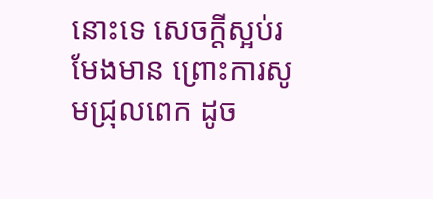នោះទេ សេចក្តីស្អប់រមែងមាន ព្រោះការសូមជ្រុលពេក ដូច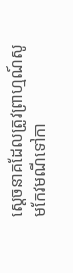ស្តេចនាគដែលត្រូវព្រាហ្មណ៍សូមកែវមណីទៅកា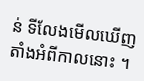ន់ ទីលែងមើលឃើញតាំងអំពីកាលនោះ ។